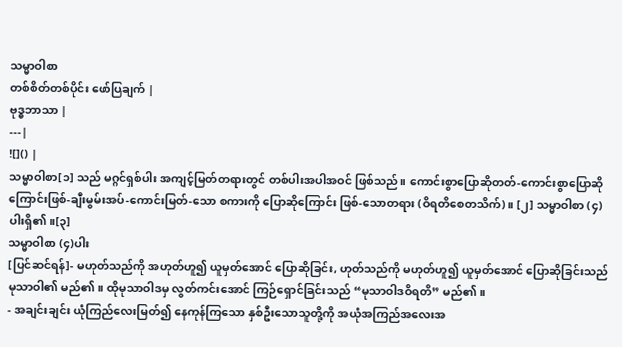သမ္မာဝါစာ
တစ်စိတ်တစ်ပိုင်း ဖော်ပြချက် |
ဗုဒ္ဓဘာသာ |
---|
![]() |
သမ္မာဝါစာ[၁] သည် မဂ္ဂင်ရှစ်ပါး အကျင့်မြတ်တရားတွင် တစ်ပါးအပါအဝင် ဖြစ်သည်။ ကောင်းစွာပြောဆိုတတ်-ကောင်းစွာပြောဆိုကြောင်းဖြစ်-ချီးမွမ်းအပ်-ကောင်းမြတ်-သော စကားကို ပြောဆိုကြောင်း ဖြစ်-သောတရား (ဝိရတိစေတသိက်)။ [၂] သမ္မာဝါစာ (၄) ပါးရှိ၏။[၃]
သမ္မာဝါစာ (၄)ပါး
[ပြင်ဆင်ရန်]- မဟုတ်သည်ကို အဟုတ်ဟူ၍ ယူမှတ်အောင် ပြောဆိုခြင်း, ဟုတ်သည်ကို မဟုတ်ဟူ၍ ယူမှတ်အောင် ပြောဆိုခြင်းသည် မုသာဝါ၏ မည်၏။ ထိုမုသာဝါဒမှ လွတ်ကင်းအောင် ကြဉ်ရှောင်ခြင်းသည် “မုသာဝါဒဝိရတိ” မည်၏။
- အချင်းချင်း ယုံကြည်လေးမြတ်၍ နေကုန်ကြသော နှစ်ဦးသောသူတို့ကို အယုံအကြည်အလေးအ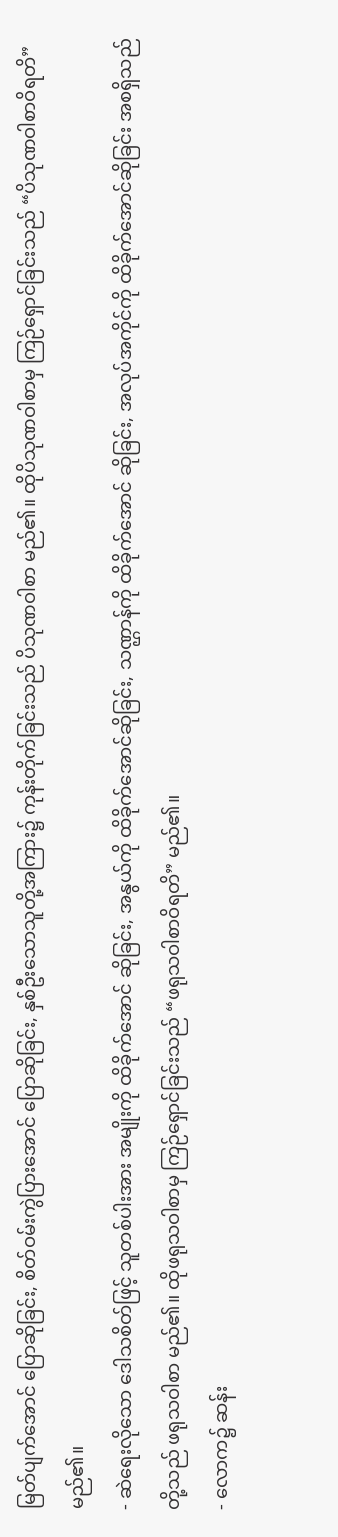မြတ်ပျက်အောင် ပြောဆိုခြင်း, စိတ်ဝမ်းကွဲပြားအောင် ပြောဆိုခြင်း, နှစ်ဦးသောသူတို့အကြား၌ ကုန်းတိုက်ခြင်းသည် ပိသုဏဝါစာ မည်၏။ ထိုပိသုဏဝါစာမှ ကြဉ်ရှောင်ခြင်းသည် “ပိသုဏဝါစာဝိရတိ” မည်၏။
- ဆဲရေးလိုသော ဒေါသစိတ်ဖြင့် သူတစ်ပါးအား အမျိုးကို ထိခိုက်အောင် ဆိုခြင်း, အနွယ်ကို ထိခိုက်အောင်ဆိုခြင်း, သဏ္ဌာန်ကို ထိခိုက်အောင် ဆိုခြင်း, အလုပ်အကိုင်ကို ထိခိုက်အောင်ဆိုခြင်း အစရှိသည်တို့သည် ဖရုသဝါစာ မည်၏။ ထိုဖရုသဝါစာမှ ကြဉ်ရှောင်ခြင်းသည် “ဖရုသဝါစာဝိရတိ” မည်၏။
- လောက၌ ဆန်း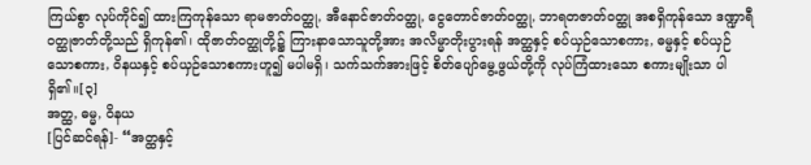ကြယ်စွာ လုပ်ကိုင်၍ ထားကြကုန်သော ရာမဇာတ်ဝတ္ထု, အီနောင်ဇာတ်ဝတ္ထု, ငွေတောင်ဇာတ်ဝတ္ထု, ဘာရတဇာတ်ဝတ္ထု အစရှိကုန်သော ဒဏ္ဍာရီဝတ္ထုဇာတ်တို့သည် ရှိကုန်၏၊ ထိုဇာတ်ဝတ္ထုတို့၌ ကြားနာသောသူတို့အား အလိမ္မာတိုးပွားရန် အတ္ထနှင့် စပ်ယှဉ်သောစကား, ဓမ္မနှင့် စပ်ယှဉ်သောစကား, ဝိနယနှင့် စပ်ယှဉ်သောစကားဟူ၍ မပါမရှိ၊ သက်သက်အားဖြင့် စိတ်ပျော်မွေ့ဖွယ်တို့ကို လုပ်ကြံထားသော စကားမျိုးသာ ပါရှိ၏။[၃]
အတ္ထ, ဓမ္မ, ဝိနယ
[ပြင်ဆင်ရန်]- “အတ္ထနှင့်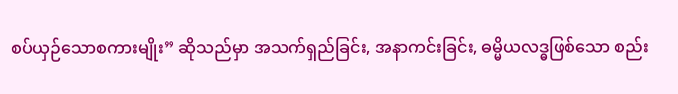စပ်ယှဉ်သောစကားမျိုး” ဆိုသည်မှာ အသက်ရှည်ခြင်း, အနာကင်းခြင်း, ဓမ္မိယလဒ္ဓဖြစ်သော စည်း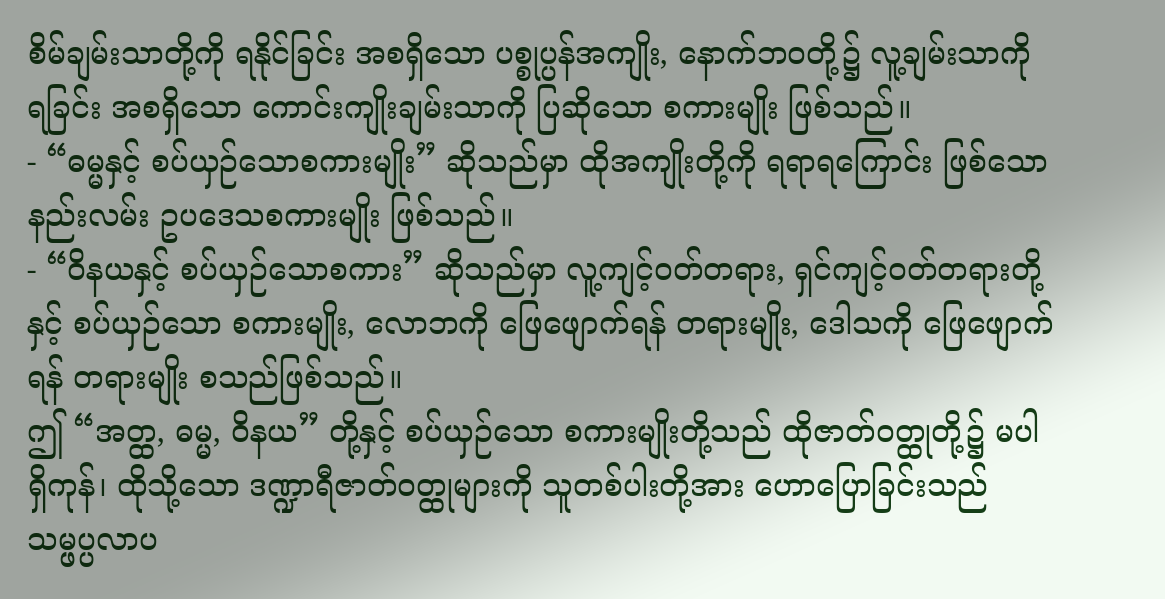စိမ်ချမ်းသာတို့ကို ရနိုင်ခြင်း အစရှိသော ပစ္စုပ္ပန်အကျိုး, နောက်ဘဝတို့၌ လူ့ချမ်းသာကို ရခြင်း အစရှိသော ကောင်းကျိုးချမ်းသာကို ပြဆိုသော စကားမျိုး ဖြစ်သည်။
- “ဓမ္မနှင့် စပ်ယှဉ်သောစကားမျိုး” ဆိုသည်မှာ ထိုအကျိုးတို့ကို ရရာရကြောင်း ဖြစ်သော နည်းလမ်း ဥပဒေသစကားမျိုး ဖြစ်သည်။
- “ဝိနယနှင့် စပ်ယှဉ်သောစကား” ဆိုသည်မှာ လူ့ကျင့်ဝတ်တရား, ရှင်ကျင့်ဝတ်တရားတို့နှင့် စပ်ယှဉ်သော စကားမျိုး, လောဘကို ဖြေဖျောက်ရန် တရားမျိုး, ဒေါသကို ဖြေဖျောက်ရန် တရားမျိုး စသည်ဖြစ်သည်။
ဤ “အတ္ထ, ဓမ္မ, ဝိနယ” တို့နှင့် စပ်ယှဉ်သော စကားမျိုးတို့သည် ထိုဇာတ်ဝတ္ထုတို့၌ မပါရှိကုန်၊ ထိုသို့သော ဒဏ္ဍာရီဇာတ်ဝတ္ထုများကို သူတစ်ပါးတို့အား ဟောပြောခြင်းသည် သမ္ဖပ္ပလာပ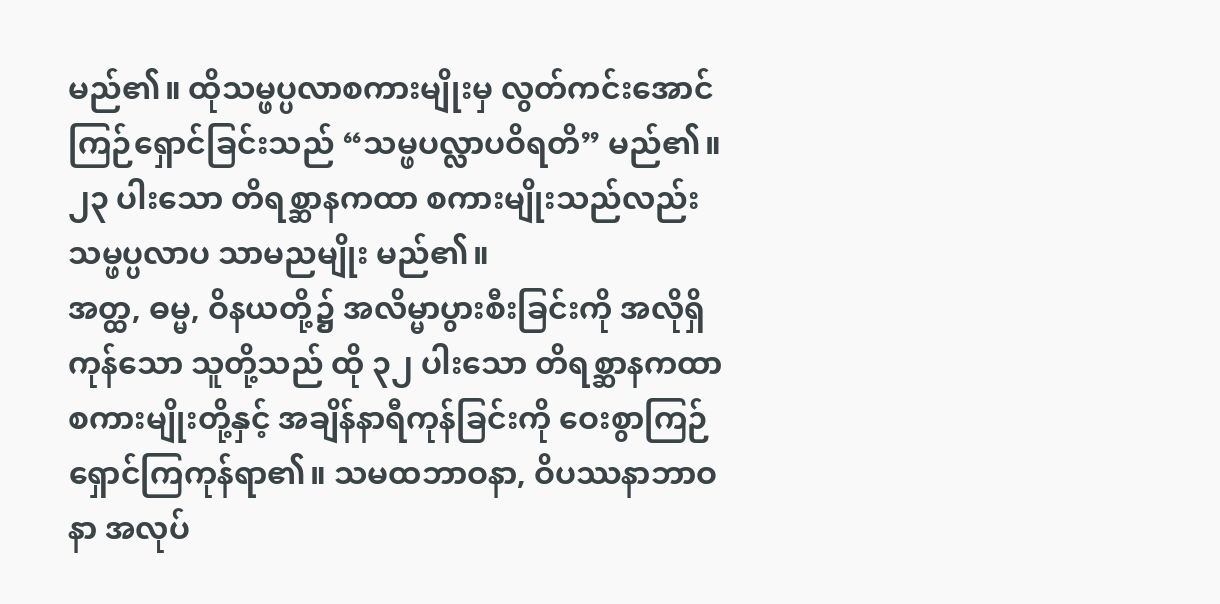မည်၏။ ထိုသမ္ဖပ္ပလာစကားမျိုးမှ လွတ်ကင်းအောင် ကြဉ်ရှောင်ခြင်းသည် “သမ္ဖပလ္လာပဝိရတိ” မည်၏။
၂၃ ပါးသော တိရစ္ဆာနကထာ စကားမျိုးသည်လည်း သမ္ဖပ္ပလာပ သာမညမျိုး မည်၏။
အတ္ထ, ဓမ္မ, ဝိနယတို့၌ အလိမ္မာပွားစီးခြင်းကို အလိုရှိကုန်သော သူတို့သည် ထို ၃၂ ပါးသော တိရစ္ဆာနကထာ စကားမျိုးတို့နှင့် အချိန်နာရီကုန်ခြင်းကို ဝေးစွာကြဉ်ရှောင်ကြကုန်ရာ၏။ သမထဘာဝနာ, ဝိပဿနာဘာဝနာ အလုပ်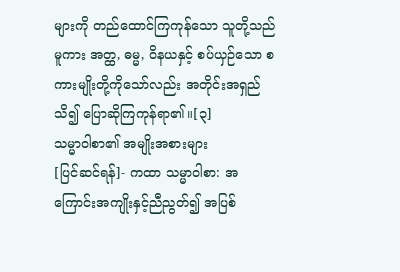များကို တည်ထောင်ကြကုန်သော သူတို့သည်မူကား အတ္ထ, ဓမ္မ, ဝိနယနှင့် စပ်ယှဉ်သော စကားမျိုးတို့ကိုသော်လည်း အတိုင်းအရှည်သိ၍ ပြောဆိုကြကုန်ရာ၏။[၃]
သမ္မာဝါစာ၏ အမျိုးအစားများ
[ပြင်ဆင်ရန်]- ကထာ သမ္မာဝါစာ: အကြောင်းအကျိုးနှင့်ညီညွတ်၍ အပြစ်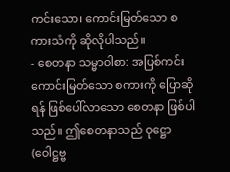ကင်းသော၊ ကောင်းမြတ်သော စကားသံကို ဆိုလိုပါသည်။
- စေတနာ သမ္မာဝါစာ: အပြစ်ကင်းကောင်းမြတ်သော စကားကို ပြောဆိုရန် ဖြစ်ပေါ်လာသော စေတနာ ဖြစ်ပါသည်။ ဤစေတနာသည် ဝုဋ္ဌော (ဝေါဋ္ဌဗ္ဗ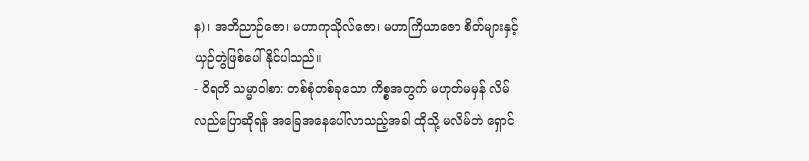န)၊ အဘိညာဉ်ဇော၊ မဟာကုသိုလ်ဇော၊ မဟာကြိယာဇော စိတ်များနှင့် ယှဉ်တွဲဖြစ်ပေါ်နိုင်ပါသည်။
- ဝိရတိ သမ္မာဝါစာ: တစ်စုံတစ်ခုသော ကိစ္စအတွက် မဟုတ်မမှန် လိမ်လည်ပြောဆိုရန် အခြေအနေပေါ်လာသည့်အခါ ထိုသို့ မလိမ်ဘဲ ရှောင်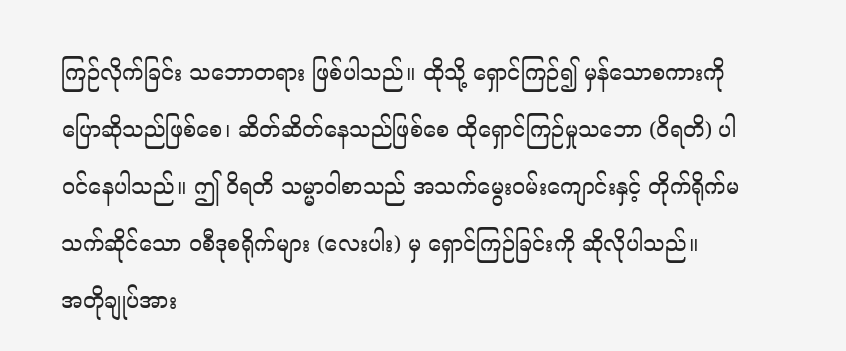ကြဉ်လိုက်ခြင်း သဘောတရား ဖြစ်ပါသည်။ ထိုသို့ ရှောင်ကြဉ်၍ မှန်သောစကားကို ပြောဆိုသည်ဖြစ်စေ၊ ဆိတ်ဆိတ်နေသည်ဖြစ်စေ ထိုရှောင်ကြဉ်မှုသဘော (ဝိရတိ) ပါဝင်နေပါသည်။ ဤ ဝိရတိ သမ္မာဝါစာသည် အသက်မွေးဝမ်းကျောင်းနှင့် တိုက်ရိုက်မသက်ဆိုင်သော ဝစီဒုစရိုက်များ (လေးပါး) မှ ရှောင်ကြဉ်ခြင်းကို ဆိုလိုပါသည်။
အတိုချုပ်အား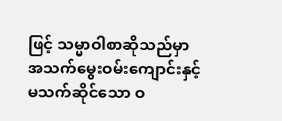ဖြင့် သမ္မာဝါစာဆိုသည်မှာ အသက်မွေးဝမ်းကျောင်းနှင့် မသက်ဆိုင်သော ဝ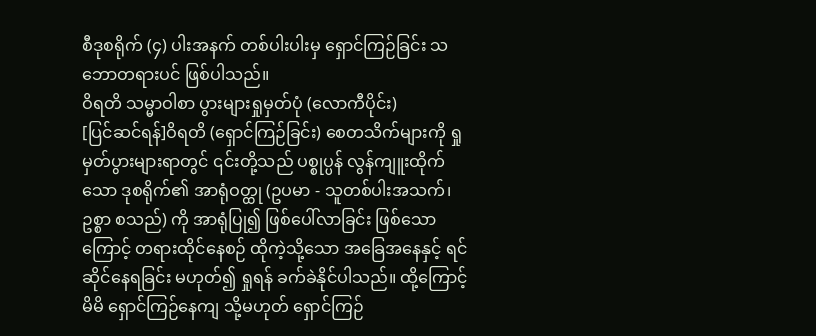စီဒုစရိုက် (၄) ပါးအနက် တစ်ပါးပါးမှ ရှောင်ကြဉ်ခြင်း သဘောတရားပင် ဖြစ်ပါသည်။
ဝိရတိ သမ္မာဝါစာ ပွားများရှုမှတ်ပုံ (လောကီပိုင်း)
[ပြင်ဆင်ရန်]ဝိရတိ (ရှောင်ကြဉ်ခြင်း) စေတသိက်များကို ရှုမှတ်ပွားများရာတွင် ၎င်းတို့သည် ပစ္စုပ္ပန် လွန်ကျူးထိုက်သော ဒုစရိုက်၏ အာရုံဝတ္ထု (ဥပမာ - သူတစ်ပါးအသက်၊ ဥစ္စာ စသည်) ကို အာရုံပြု၍ ဖြစ်ပေါ်လာခြင်း ဖြစ်သောကြောင့် တရားထိုင်နေစဉ် ထိုကဲ့သို့သော အခြေအနေနှင့် ရင်ဆိုင်နေရခြင်း မဟုတ်၍ ရှုရန် ခက်ခဲနိုင်ပါသည်။ ထို့ကြောင့် မိမိ ရှောင်ကြဉ်နေကျ သို့မဟုတ် ရှောင်ကြဉ်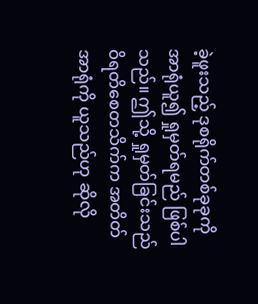ခဲ့ဖူးသည့် ဒုစရိုက်တစ်ခုခုကို အာရုံယူ၍ ရှုမှတ်ရမည် ဖြစ်ပါသည်။ ဤသို့ ရှုမှတ်ခြင်းသည် ဝိရတိစေတသိက်က အတိတ်အာရုံကို ယူသည်ဟု ဆိုလို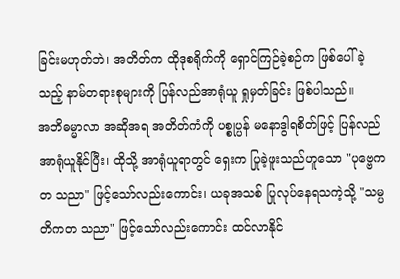ခြင်းမဟုတ်ဘဲ၊ အတိတ်က ထိုဒုစရိုက်ကို ရှောင်ကြဉ်ခဲ့စဉ်က ဖြစ်ပေါ်ခဲ့သည့် နာမ်တရားစုများကို ပြန်လည်အာရုံယူ ရှုမှတ်ခြင်း ဖြစ်ပါသည်။
အဘိဓမ္မာလာ အဆိုအရ အတိတ်ကံကို ပစ္စုပ္ပန် မနောဒွါရစိတ်ဖြင့် ပြန်လည်အာရုံယူနိုင်ပြီး၊ ထိုသို့ အာရုံယူရာတွင် ရှေးက ပြုခဲ့ဖူးသည်ဟူသော "ပုဗ္ဗေကတ သညာ" ဖြင့်သော်လည်းကောင်း၊ ယခုအသစ် ပြုလုပ်နေရသကဲ့သို့ "သမ္ပတိကတ သညာ" ဖြင့်သော်လည်းကောင်း ထင်လာနိုင်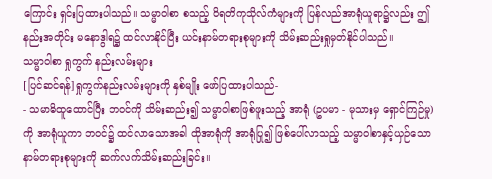ကြောင်း ရှင်းပြထားပါသည်။ သမ္မာဝါစာ စသည့် ဝိရတိကုသိုလ်ကံများကို ပြန်လည်အာရုံယူရာ၌လည်း ဤနည်းအတိုင်း မနောဒွါရ၌ ထင်လာနိုင်ပြီး ယင်းနာမ်တရားစုများကို သိမ်းဆည်းရှုမှတ်နိုင်ပါသည်။
သမ္မာဝါစာ ရှုကွက် နည်းလမ်းများ
[ပြင်ဆင်ရန်]ရှုကွက်နည်းလမ်းများကို နှစ်မျိုး ဖော်ပြထားပါသည်-
- သမာဓိထူထောင်ပြီး ဘဝင်ကို သိမ်းဆည်း၍ သမ္မာဝါစာဖြစ်ဖူးသည့် အာရုံ (ဥပမာ - မုသားမှ ရှောင်ကြဉ်မှု) ကို အာရုံယူကာ ဘဝင်၌ ထင်လာသောအခါ ထိုအာရုံကို အာရုံပြု၍ ဖြစ်ပေါ်လာသည့် သမ္မာဝါစာနှင့်ယှဉ်သော နာမ်တရားစုများကို ဆက်လက်သိမ်းဆည်းခြင်း။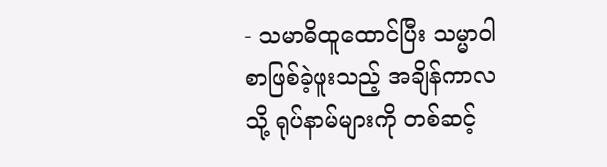- သမာဓိထူထောင်ပြီး သမ္မာဝါစာဖြစ်ခဲ့ဖူးသည့် အချိန်ကာလသို့ ရုပ်နာမ်များကို တစ်ဆင့်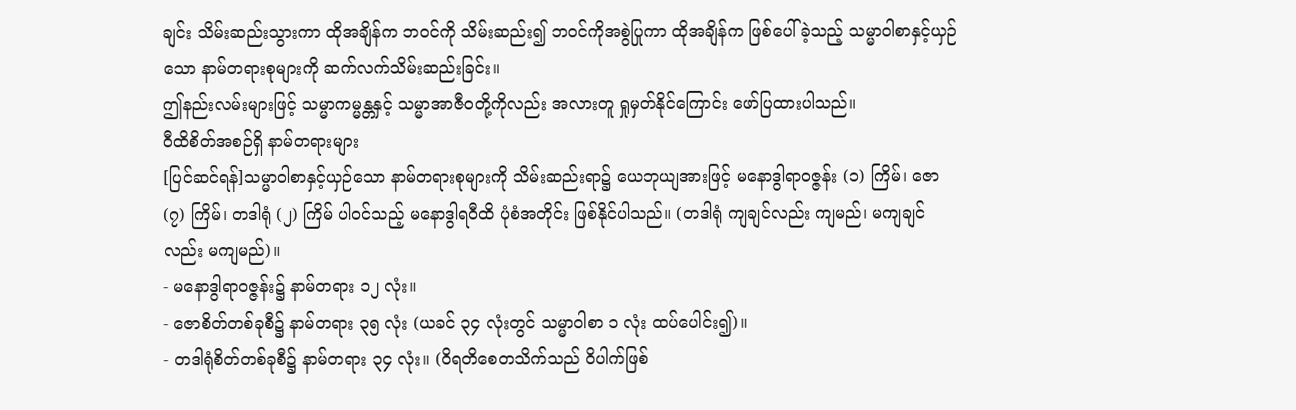ချင်း သိမ်းဆည်းသွားကာ ထိုအချိန်က ဘဝင်ကို သိမ်းဆည်း၍ ဘဝင်ကိုအစွဲပြုကာ ထိုအချိန်က ဖြစ်ပေါ်ခဲ့သည့် သမ္မာဝါစာနှင့်ယှဉ်သော နာမ်တရားစုများကို ဆက်လက်သိမ်းဆည်းခြင်း။
ဤနည်းလမ်းများဖြင့် သမ္မာကမ္မန္တနှင့် သမ္မာအာဇီဝတို့ကိုလည်း အလားတူ ရှုမှတ်နိုင်ကြောင်း ဖော်ပြထားပါသည်။
ဝီထိစိတ်အစဉ်ရှိ နာမ်တရားများ
[ပြင်ဆင်ရန်]သမ္မာဝါစာနှင့်ယှဉ်သော နာမ်တရားစုများကို သိမ်းဆည်းရာ၌ ယေဘုယျအားဖြင့် မနောဒွါရာဝဇ္ဇန်း (၁) ကြိမ်၊ ဇော (၇) ကြိမ်၊ တဒါရုံ (၂) ကြိမ် ပါဝင်သည့် မနောဒွါရဝီထိ ပုံစံအတိုင်း ဖြစ်နိုင်ပါသည်။ (တဒါရုံ ကျချင်လည်း ကျမည်၊ မကျချင်လည်း မကျမည်)။
- မနောဒွါရာဝဇ္ဇန်း၌ နာမ်တရား ၁၂ လုံး။
- ဇောစိတ်တစ်ခုစီ၌ နာမ်တရား ၃၅ လုံး (ယခင် ၃၄ လုံးတွင် သမ္မာဝါစာ ၁ လုံး ထပ်ပေါင်း၍)။
- တဒါရုံစိတ်တစ်ခုစီ၌ နာမ်တရား ၃၄ လုံး။ (ဝိရတိစေတသိက်သည် ဝိပါက်ဖြစ်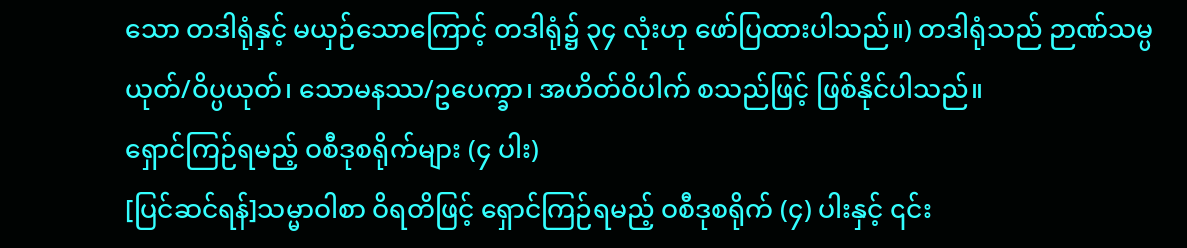သော တဒါရုံနှင့် မယှဉ်သောကြောင့် တဒါရုံ၌ ၃၄ လုံးဟု ဖော်ပြထားပါသည်။) တဒါရုံသည် ဉာဏ်သမ္ပယုတ်/ဝိပ္ပယုတ်၊ သောမနဿ/ဥပေက္ခာ၊ အဟိတ်ဝိပါက် စသည်ဖြင့် ဖြစ်နိုင်ပါသည်။
ရှောင်ကြဉ်ရမည့် ဝစီဒုစရိုက်များ (၄ ပါး)
[ပြင်ဆင်ရန်]သမ္မာဝါစာ ဝိရတိဖြင့် ရှောင်ကြဉ်ရမည့် ဝစီဒုစရိုက် (၄) ပါးနှင့် ၎င်း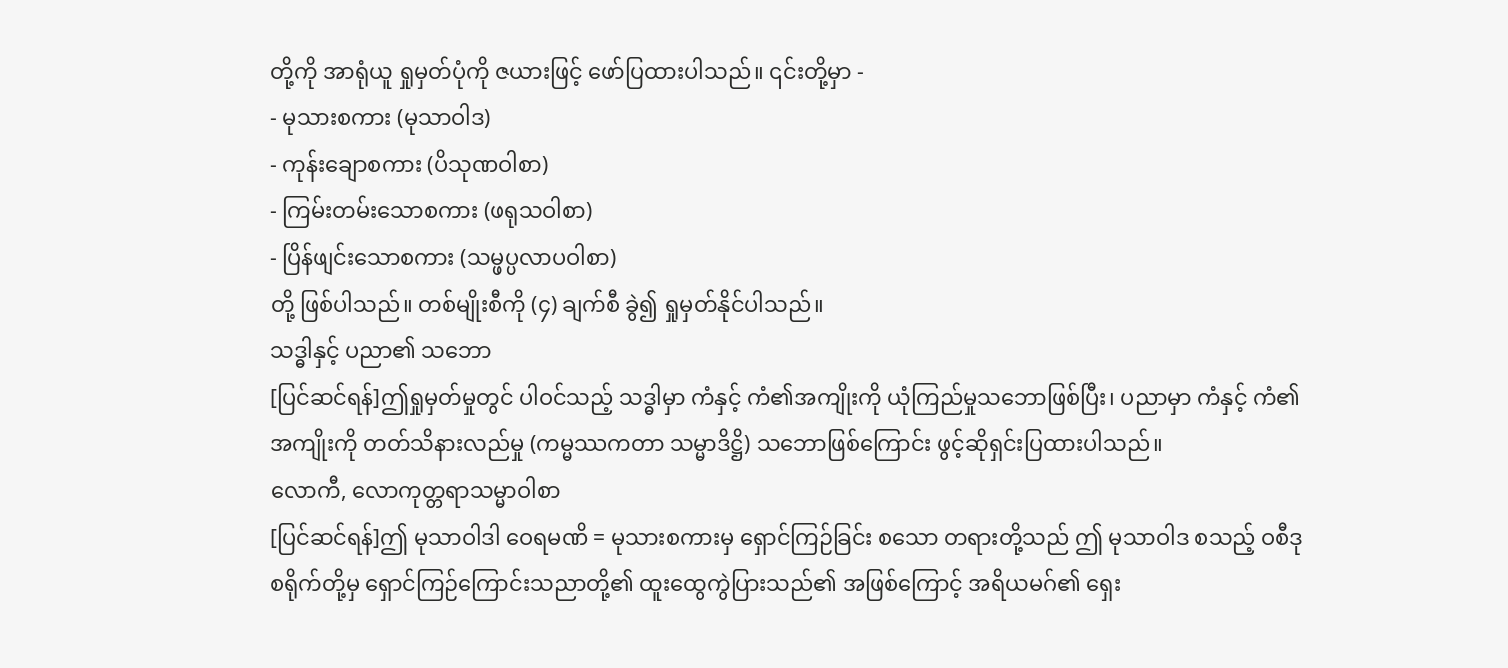တို့ကို အာရုံယူ ရှုမှတ်ပုံကို ဇယားဖြင့် ဖော်ပြထားပါသည်။ ၎င်းတို့မှာ -
- မုသားစကား (မုသာဝါဒ)
- ကုန်းချောစကား (ပိသုဏဝါစာ)
- ကြမ်းတမ်းသောစကား (ဖရုသဝါစာ)
- ပြိန်ဖျင်းသောစကား (သမ္ဖပ္ပလာပဝါစာ)
တို့ ဖြစ်ပါသည်။ တစ်မျိုးစီကို (၄) ချက်စီ ခွဲ၍ ရှုမှတ်နိုင်ပါသည်။
သဒ္ဓါနှင့် ပညာ၏ သဘော
[ပြင်ဆင်ရန်]ဤရှုမှတ်မှုတွင် ပါဝင်သည့် သဒ္ဓါမှာ ကံနှင့် ကံ၏အကျိုးကို ယုံကြည်မှုသဘောဖြစ်ပြီး၊ ပညာမှာ ကံနှင့် ကံ၏အကျိုးကို တတ်သိနားလည်မှု (ကမ္မဿကတာ သမ္မာဒိဋ္ဌိ) သဘောဖြစ်ကြောင်း ဖွင့်ဆိုရှင်းပြထားပါသည်။
လောကီ, လောကုတ္တရာသမ္မာဝါစာ
[ပြင်ဆင်ရန်]ဤ မုသာဝါဒါ ဝေရမဏိ = မုသားစကားမှ ရှောင်ကြဉ်ခြင်း စသော တရားတို့သည် ဤ မုသာဝါဒ စသည့် ဝစီဒုစရိုက်တို့မှ ရှောင်ကြဉ်ကြောင်းသညာတို့၏ ထူးထွေကွဲပြားသည်၏ အဖြစ်ကြောင့် အရိယမဂ်၏ ရှေး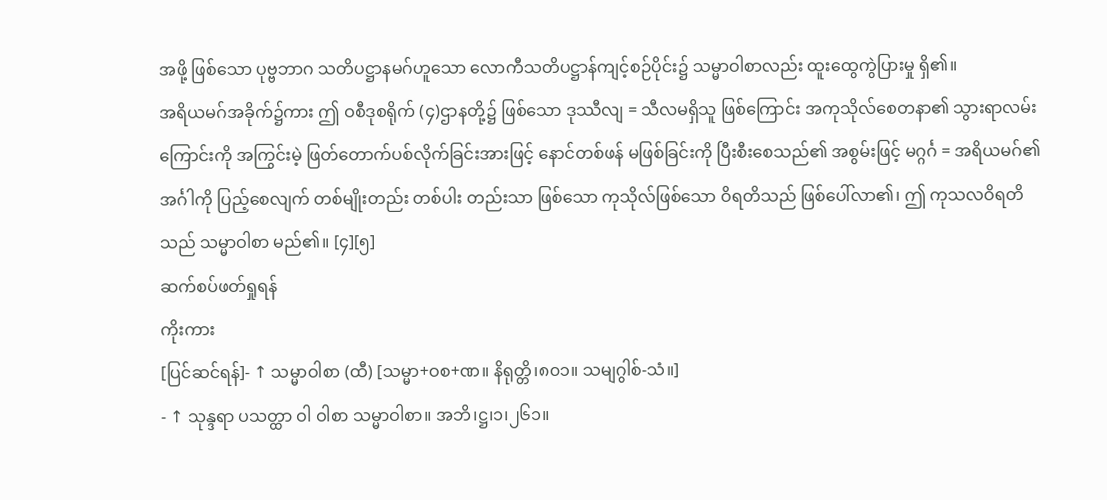အဖို့ ဖြစ်သော ပုဗ္ဗဘာဂ သတိပဋ္ဌာနမဂ်ဟူသော လောကီသတိပဋ္ဌာန်ကျင့်စဉ်ပိုင်း၌ သမ္မာဝါစာလည်း ထူးထွေကွဲပြားမှု ရှိ၏။
အရိယမဂ်အခိုက်၌ကား ဤ ဝစီဒုစရိုက် (၄)ဌာနတို့၌ ဖြစ်သော ဒုဿီလျ = သီလမရှိသူ ဖြစ်ကြောင်း အကုသိုလ်စေတနာ၏ သွားရာလမ်းကြောင်းကို အကြွင်းမဲ့ ဖြတ်တောက်ပစ်လိုက်ခြင်းအားဖြင့် နောင်တစ်ဖန် မဖြစ်ခြင်းကို ပြီးစီးစေသည်၏ အစွမ်းဖြင့် မဂ္ဂင်္ဂ = အရိယမဂ်၏ အင်္ဂါကို ပြည့်စေလျက် တစ်မျိုးတည်း တစ်ပါး တည်းသာ ဖြစ်သော ကုသိုလ်ဖြစ်သော ဝိရတိသည် ဖြစ်ပေါ်လာ၏၊ ဤ ကုသလဝိရတိသည် သမ္မာဝါစာ မည်၏။ [၄][၅]
ဆက်စပ်ဖတ်ရှုရန်
ကိုးကား
[ပြင်ဆင်ရန်]- ↑ သမ္မာဝါစာ (ထီ) [သမ္မာ+ဝစ+ဏ။ နိရုတ္တိ၊၈၀၁။ သမျဂွါစ်-သံ။]
- ↑ သုန္ဒရာ ပသတ္ထာ ဝါ ဝါစာ သမ္မာဝါစာ။ အဘိ၊ဋ္ဌ၊၁၊၂၆၁။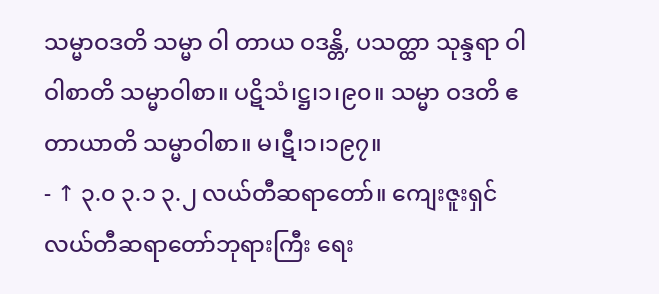သမ္မာဝဒတိ သမ္မာ ဝါ တာယ ဝဒန္တိ, ပသတ္ထာ သုန္ဒရာ ဝါ ဝါစာတိ သမ္မာဝါစာ။ ပဋိသံ၊ဋ္ဌ၊၁၊၉၀။ သမ္မာ ဝဒတိ ဧတာယာတိ သမ္မာဝါစာ။ မ၊ဋီ၊၁၊၁၉၇။
- ↑ ၃.၀ ၃.၁ ၃.၂ လယ်တီဆရာတော်။ ကျေးဇူးရှင်လယ်တီဆရာတော်ဘုရားကြီး ရေး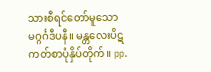သားစီရင်တော်မူသော မဂ္ဂင်္ဂဒီပနီ။ မန္တလေးပိဋကတ်စာပုံနှိပ်တိုက်။ pp.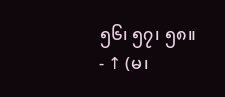၅၆၊ ၅၇၊ ၅၈။
- ↑ (မ၊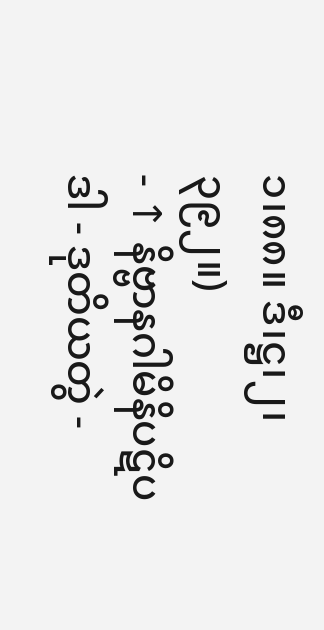၁၊၈၈။ ဒီ၊ဋ္ဌ၊၂၊၃၉၂။)
- ↑ နိဗ္ဗာနဂါမိနိပဋိပဒါ - ဒုတိယတွဲ -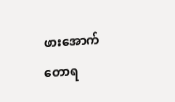ဖားအောက်တောရ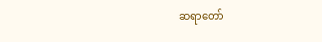ဆရာတော်